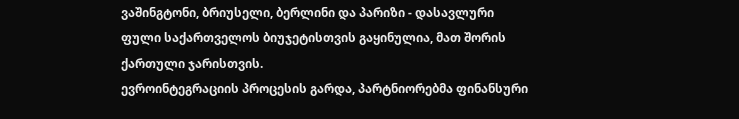ვაშინგტონი, ბრიუსელი, ბერლინი და პარიზი - დასავლური ფული საქართველოს ბიუჯეტისთვის გაყინულია, მათ შორის ქართული ჯარისთვის.
ევროინტეგრაციის პროცესის გარდა, პარტნიორებმა ფინანსური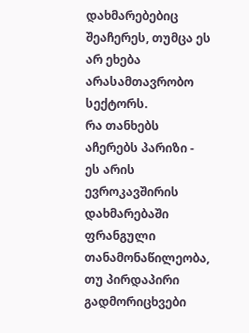დახმარებებიც შეაჩერეს, თუმცა ეს არ ეხება არასამთავრობო სექტორს.
რა თანხებს აჩერებს პარიზი - ეს არის ევროკავშირის დახმარებაში ფრანგული თანამონაწილეობა, თუ პირდაპირი გადმორიცხვები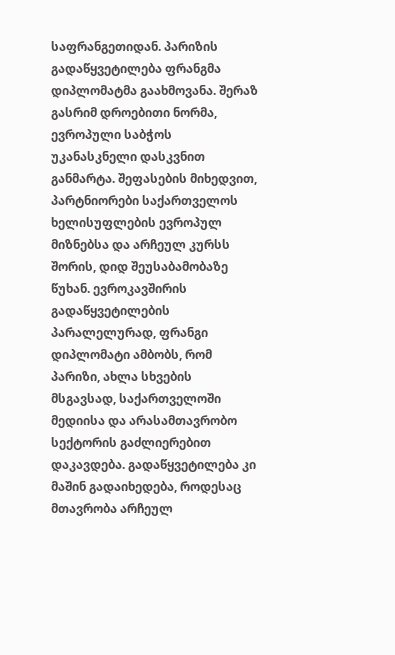საფრანგეთიდან. პარიზის გადაწყვეტილება ფრანგმა დიპლომატმა გაახმოვანა. შერაზ გასრიმ დროებითი ნორმა, ევროპული საბჭოს უკანასკნელი დასკვნით განმარტა. შეფასების მიხედვით, პარტნიორები საქართველოს ხელისუფლების ევროპულ მიზნებსა და არჩეულ კურსს შორის, დიდ შეუსაბამობაზე წუხან. ევროკავშირის გადაწყვეტილების პარალელურად, ფრანგი დიპლომატი ამბობს, რომ პარიზი, ახლა სხვების მსგავსად, საქართველოში მედიისა და არასამთავრობო სექტორის გაძლიერებით დაკავდება. გადაწყვეტილება კი მაშინ გადაიხედება, როდესაც მთავრობა არჩეულ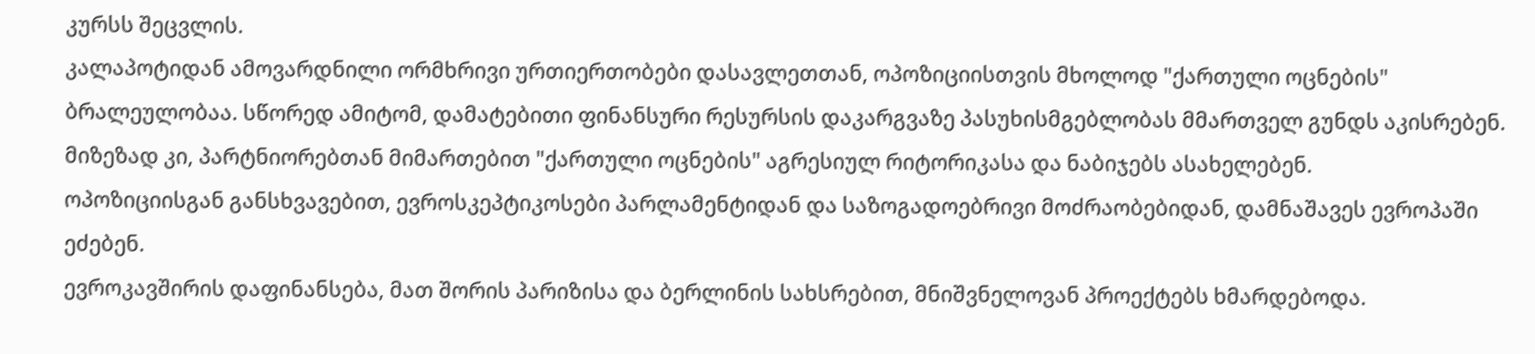კურსს შეცვლის.
კალაპოტიდან ამოვარდნილი ორმხრივი ურთიერთობები დასავლეთთან, ოპოზიციისთვის მხოლოდ "ქართული ოცნების" ბრალეულობაა. სწორედ ამიტომ, დამატებითი ფინანსური რესურსის დაკარგვაზე პასუხისმგებლობას მმართველ გუნდს აკისრებენ. მიზეზად კი, პარტნიორებთან მიმართებით "ქართული ოცნების" აგრესიულ რიტორიკასა და ნაბიჯებს ასახელებენ.
ოპოზიციისგან განსხვავებით, ევროსკეპტიკოსები პარლამენტიდან და საზოგადოებრივი მოძრაობებიდან, დამნაშავეს ევროპაში ეძებენ.
ევროკავშირის დაფინანსება, მათ შორის პარიზისა და ბერლინის სახსრებით, მნიშვნელოვან პროექტებს ხმარდებოდა.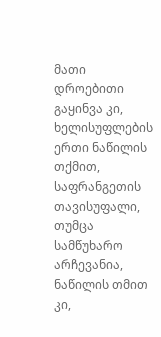მათი დროებითი გაყინვა კი, ხელისუფლების ერთი ნაწილის თქმით, საფრანგეთის თავისუფალი, თუმცა სამწუხარო არჩევანია, ნაწილის თმით კი,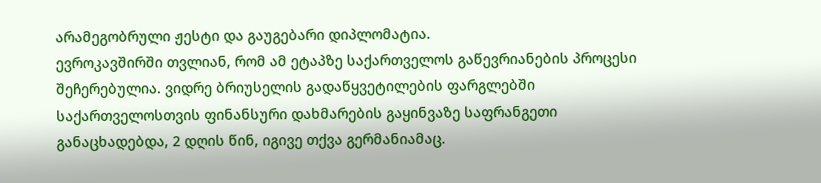არამეგობრული ჟესტი და გაუგებარი დიპლომატია.
ევროკავშირში თვლიან, რომ ამ ეტაპზე საქართველოს გაწევრიანების პროცესი შეჩერებულია. ვიდრე ბრიუსელის გადაწყვეტილების ფარგლებში საქართველოსთვის ფინანსური დახმარების გაყინვაზე საფრანგეთი განაცხადებდა, 2 დღის წინ, იგივე თქვა გერმანიამაც.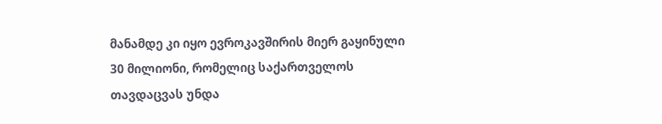მანამდე კი იყო ევროკავშირის მიერ გაყინული 30 მილიონი, რომელიც საქართველოს თავდაცვას უნდა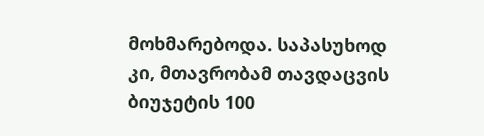მოხმარებოდა. საპასუხოდ კი, მთავრობამ თავდაცვის ბიუჯეტის 100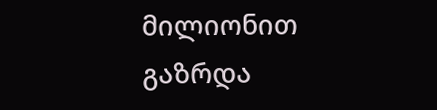მილიონით გაზრდა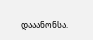დააანონსა.